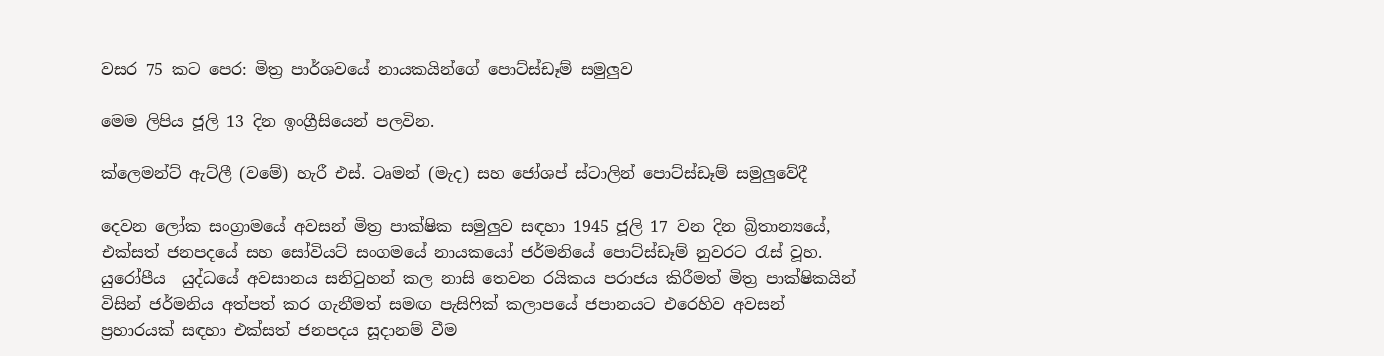වසර 75 කට පෙර: මිත්‍ර පාර්ශවයේ නායකයින්ගේ පොට්ස්ඩෑම් සමුලුව

මෙම ලිපිය ජූලි 13 දින ඉංග්‍රීසියෙන් පලවින.

ක්ලෙමන්ට් ඇට්ලී (වමේ) හැරී එස්. ටෘමන් (මැද) සහ ජෝශප් ස්ටාලින් පොට්ස්ඩෑම් සමුලුවේදී

දෙවන ලෝක සංග්‍රාමයේ අවසන් මිත්‍ර පාක්ෂික සමුලුව සඳහා 1945 ජූලි 17 වන දින බ්‍රිතාන්‍යයේ, එක්සත් ජනපදයේ සහ සෝවියට් සංගමයේ නායකයෝ ජර්මනියේ පොට්ස්ඩෑම් නුවරට රැස් වූහ. යුරෝපීය  යුද්ධයේ අවසානය සනිටුහන් කල නාසි තෙවන රයිකය පරාජය කිරීමත් මිත්‍ර පාක්ෂිකයින් විසින් ජර්මනිය අත්පත් කර ගැනීමත් සමඟ පැසිෆික් කලාපයේ ජපානයට එරෙහිව අවසන් ප්‍රහාරයක් සඳහා එක්සත් ජනපදය සූදානම් වීම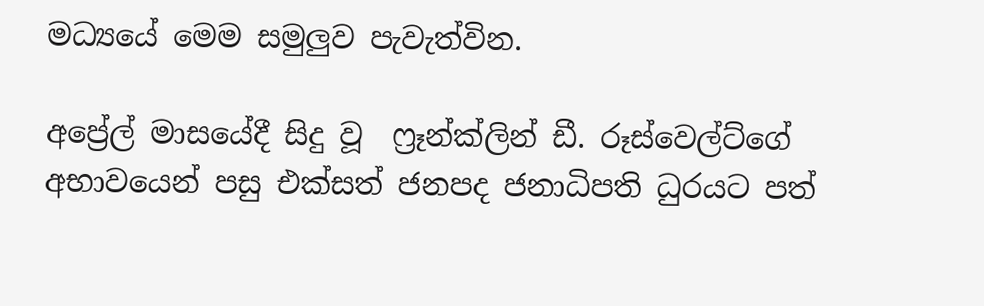මධ්‍යයේ මෙම සමුලුව පැවැත්වින.

අප්‍රේල් මාසයේදී සිදු වූ  ෆ්‍රෑන්ක්ලින් ඩී. රූස්වෙල්ට්ගේ අභාවයෙන් පසු එක්සත් ජනපද ජනාධිපති ධුරයට පත්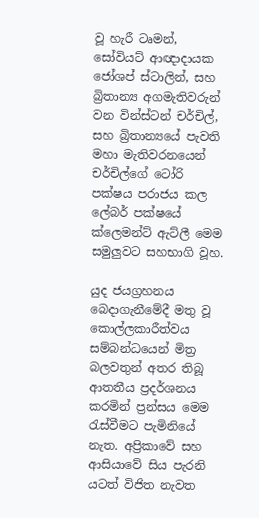වූ හැරී ටෘමන්, සෝවියට් ආඥාදායක ජෝශප් ස්ටාලින්, සහ බ්‍රිතාන්‍ය අගමැතිවරුන් වන වින්ස්ටන් චර්චිල්, සහ බ්‍රිතාන්‍යයේ පැවති මහා මැතිවරනයෙන් චර්චිල්ගේ ටෝරි පක්ෂය පරාජය කල ලේබර් පක්ෂයේ ක්ලෙමන්ට් ඇට්ලී මෙම සමුලුවට සහභාගි වූහ.

යුද ජයග්‍රහනය බෙදාගැනීමේදී මතු වූ කොල්ලකාරීත්වය සම්බන්ධයෙන් මිත්‍ර බලවතුන් අතර තිබූ ආතතීය ප්‍රදර්ශනය කරමින් ප්‍රන්සය මෙම රැස්වීමට පැමිනියේ නැත. අප්‍රිකාවේ සහ ආසියාවේ සිය පැරනි යටත් විජිත නැවත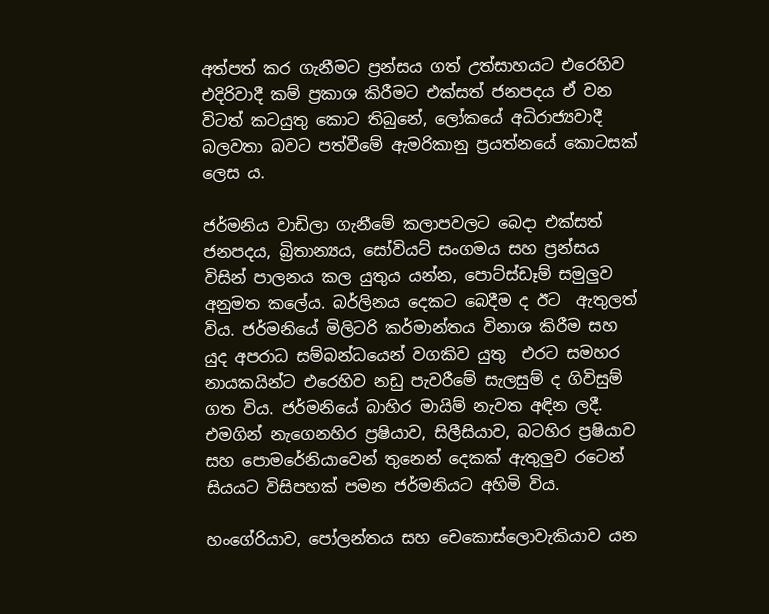අත්පත් කර ගැනීමට ප්‍රන්සය ගත් උත්සාහයට එරෙහිව එදිරිවාදී කම් ප්‍රකාශ කිරීමට එක්සත් ජනපදය ඒ වන විටත් කටයුතු කොට තිබුනේ, ලෝකයේ අධිරාජ්‍යවාදී බලවතා බවට පත්වීමේ ඇමරිකානු ප්‍රයත්නයේ කොටසක් ලෙස ය.

ජර්මනිය වාඩිලා ගැනීමේ කලාපවලට බෙදා එක්සත් ජනපදය, බ්‍රිතාන්‍යය, සෝවියට් සංගමය සහ ප්‍රන්සය විසින් පාලනය කල යුතුය යන්න, පොට්ස්ඩෑම් සමුලුව අනුමත කලේය. බර්ලිනය දෙකට බෙදීම ද ඊට  ඇතුලත් විය. ජර්මනියේ මිලිටරි කර්මාන්තය විනාශ කිරීම සහ යුද අපරාධ සම්බන්ධයෙන් වගකිව යුතු  එරට සමහර නායකයින්ට එරෙහිව නඩු පැවරීමේ සැලසුම් ද ගිවිසුම් ගත විය. ජර්මනියේ බාහිර මායිම් නැවත අඳින ලදී. එමගින් නැගෙනහිර ප්‍රෂියාව, සිලීසියාව, බටහිර ප්‍රෂියාව සහ පොමරේනියාවෙන් තුනෙන් දෙකක් ඇතුලුව රටෙන් සියයට විසිපහක් පමන ජර්මනියට අහිමි විය.

හංගේරියාව, පෝලන්තය සහ චෙකොස්ලොවැකියාව යන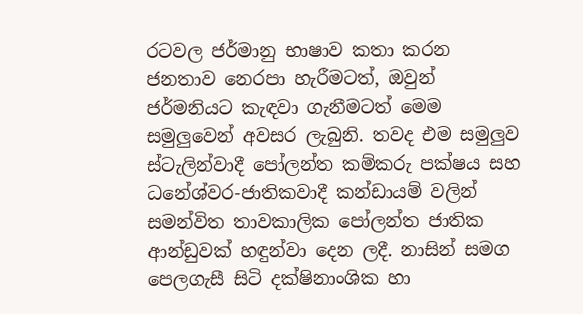රටවල ජර්මානු භාෂාව කතා කරන ජනතාව නෙරපා හැරීමටත්, ඔවුන් ජර්මනියට කැඳවා ගැනීමටත් මෙම සමුලුවෙන් අවසර ලැබුනි. තවද එම සමුලුව ස්ටැලින්වාදී පෝලන්ත කම්කරු පක්ෂය සහ ධනේශ්වර-ජාතිකවාදී කන්ඩායම් වලින් සමන්විත තාවකාලික පෝලන්ත ජාතික ආන්ඩුවක් හඳුන්වා දෙන ලදී. නාසින් සමග පෙලගැසී සිටි දක්ෂිනාංශික හා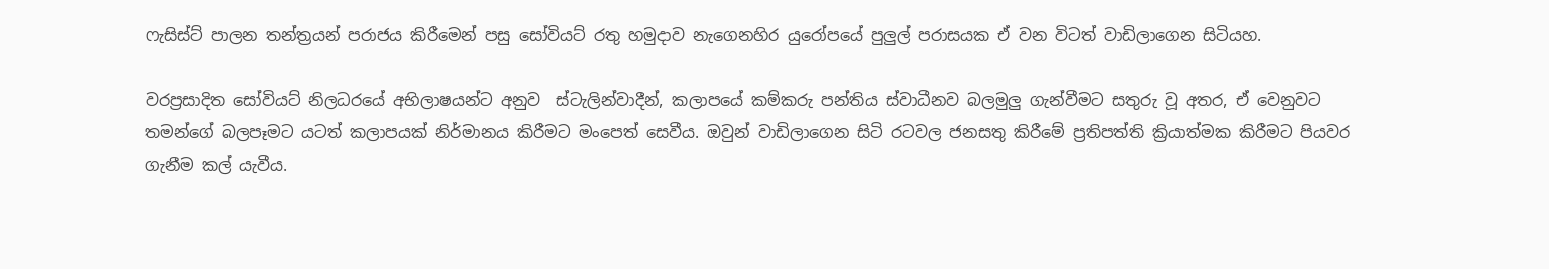ෆැසිස්ට් පාලන තන්ත්‍රයන් පරාජය කිරීමෙන් පසු සෝවියට් රතු හමුදාව නැගෙනහිර යුරෝපයේ පුලුල් පරාසයක ඒ වන විටත් වාඩිලාගෙන සිටියහ.

වරප්‍රසාදිත සෝවියට් නිලධරයේ අභිලාෂයන්ට අනුව  ස්ටැලින්වාදීන්, කලාපයේ කම්කරු පන්තිය ස්වාධීනව බලමුලු ගැන්වීමට සතුරු වූ අතර, ඒ වෙනුවට තමන්ගේ බලපෑමට යටත් කලාපයක් නිර්මානය කිරීමට මංපෙත් සෙවීය. ඔවුන් වාඩිලාගෙන සිටි රටවල ජනසතු කිරීමේ ප්‍රතිපත්ති ක්‍රියාත්මක කිරීමට පියවර ගැනීම කල් යැවීය.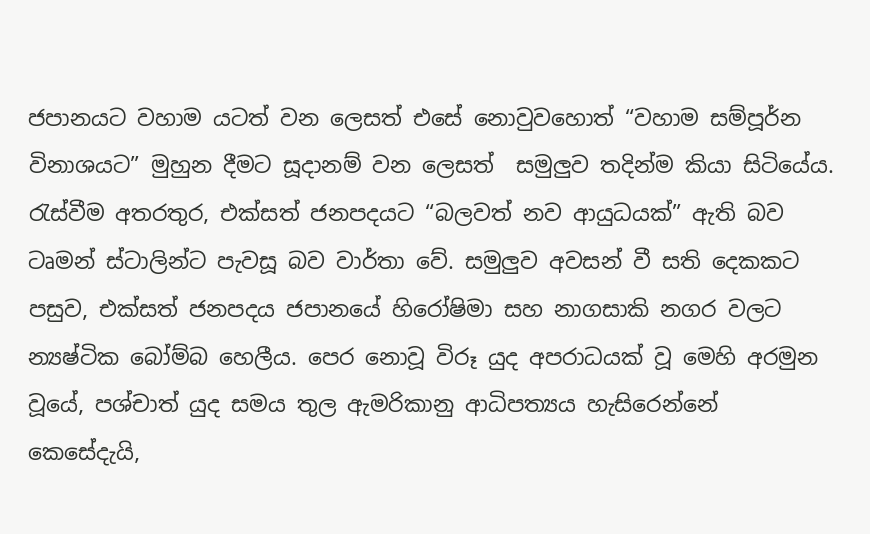ජපානයට වහාම යටත් වන ලෙසත් එසේ නොවුවහොත් “වහාම සම්පූර්න විනාශයට” මුහුන දීමට සූදානම් වන ලෙසත්  සමුලුව තදින්ම කියා සිටියේය. රැස්වීම අතරතුර, එක්සත් ජනපදයට “බලවත් නව ආයුධයක්” ඇති බව ටෘමන් ස්ටාලින්ට පැවසූ බව වාර්තා වේ. සමුලුව අවසන් වී සති දෙකකට පසුව, එක්සත් ජනපදය ජපානයේ හිරෝෂිමා සහ නාගසාකි නගර වලට න්‍යෂ්ටික බෝම්බ හෙලීය. පෙර නොවූ විරූ යුද අපරාධයක් වූ මෙහි අරමුන වූයේ, පශ්චාත් යුද සමය තුල ඇමරිකානු ආධිපත්‍යය හැසිරෙන්නේ කෙසේදැයි,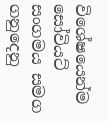විශේෂයෙන්ම සෝවියට් සංගමය සමග ගනුදෙනු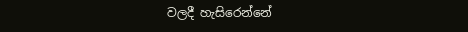වලදී හැසිරෙන්නේ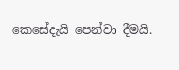කෙසේදැයි පෙන්වා දීමයි.